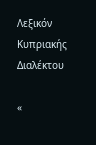Λεξικόν Κυπριακής Διαλέκτου

«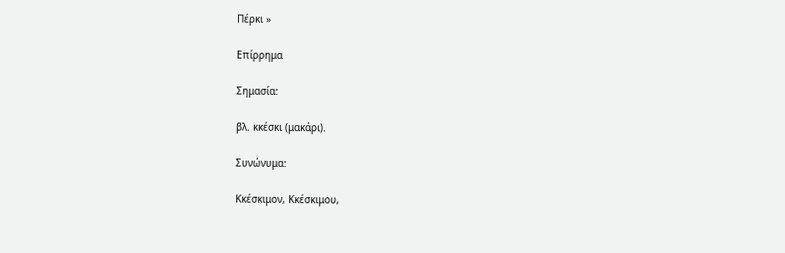Πέρκι »

Επίρρημα

Σημασία:

βλ. κκέσκι (μακάρι).

Συνώνυμα:

Κκέσκιμον, Κκέσκιμου,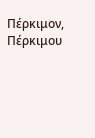Πέρκιμον, Πέρκιμου